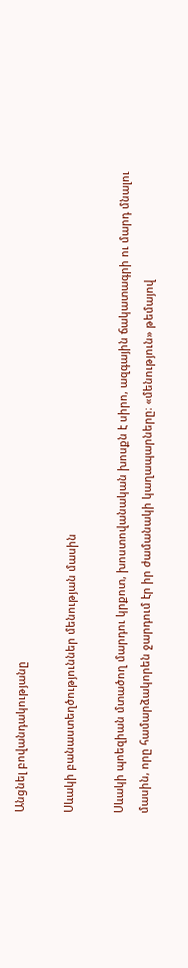Անցնել բովանդակությանը

Սևակի բանաստեղծություններ մենության մասին

Սևակի պոեզիան մտածող մարդու կրքոտ, խոստովանական խոսքն է սիրո, ազգային ճակատագրի ու մարդ մնալու մասին, որը համարձակորեն ջարդում էր իր ժամանակի կաղապարները։ «մենություն» թեմայով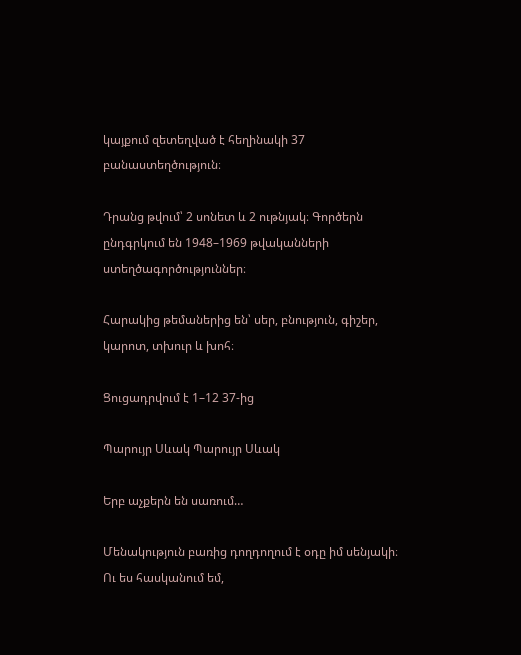կայքում զետեղված է հեղինակի 37 բանաստեղծություն։

Դրանց թվում՝ 2 սոնետ և 2 ութնյակ։ Գործերն ընդգրկում են 1948–1969 թվականների ստեղծագործություններ։

Հարակից թեմաներից են՝ սեր, բնություն, գիշեր, կարոտ, տխուր և խոհ։

Ցուցադրվում է 1–12 37-ից

Պարույր Սևակ Պարույր Սևակ

Երբ աչքերն են սառում…

Մենակություն բառից դողդողում է օդը իմ սենյակի։
Ու ես հասկանում եմ,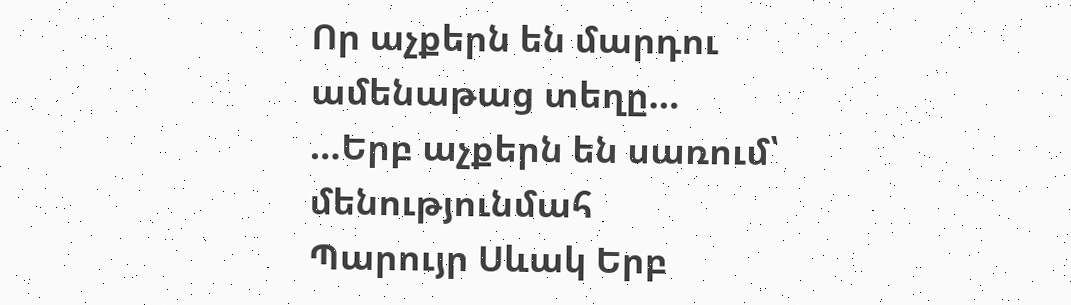Որ աչքերն են մարդու ամենաթաց տեղը…
…Երբ աչքերն են սառում՝
մենությունմահ
Պարույր Սևակ Երբ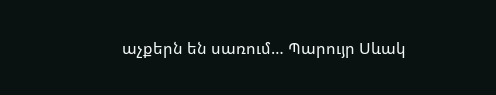աչքերն են սառում… Պարույր Սևակ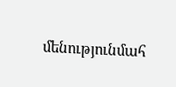մենությունմահ